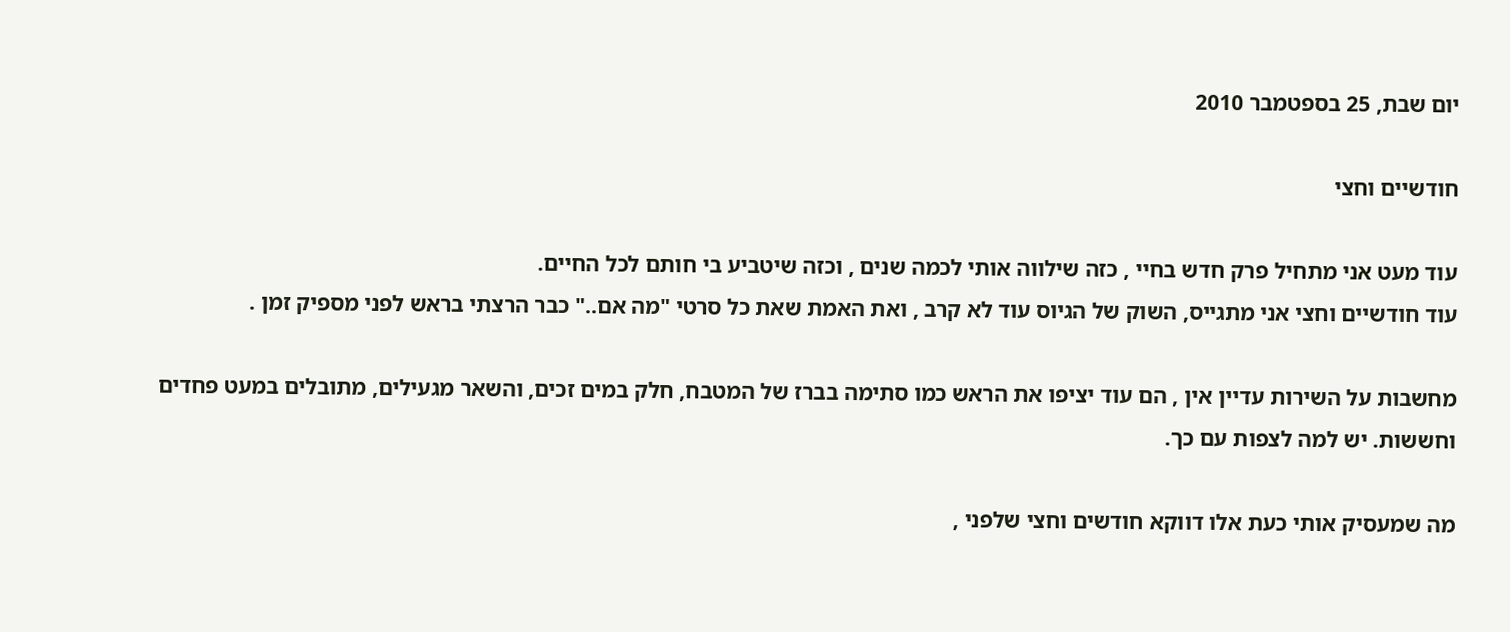יום שבת, 25 בספטמבר 2010

חודשיים וחצי

עוד מעט אני מתחיל פרק חדש בחיי , כזה שילווה אותי לכמה שנים , וכזה שיטביע בי חותם לכל החיים.
עוד חודשיים וחצי אני מתגייס, השוק של הגיוס עוד לא קרב , ואת האמת שאת כל סרטי "מה אם.." כבר הרצתי בראש לפני מספיק זמן .

מחשבות על השירות עדיין אין , הם עוד יציפו את הראש כמו סתימה בברז של המטבח, חלק במים זכים, והשאר מגעילים, מתובלים במעט פחדים וחששות. יש למה לצפות עם כך.

מה שמעסיק אותי כעת אלו דווקא חודשים וחצי שלפני ,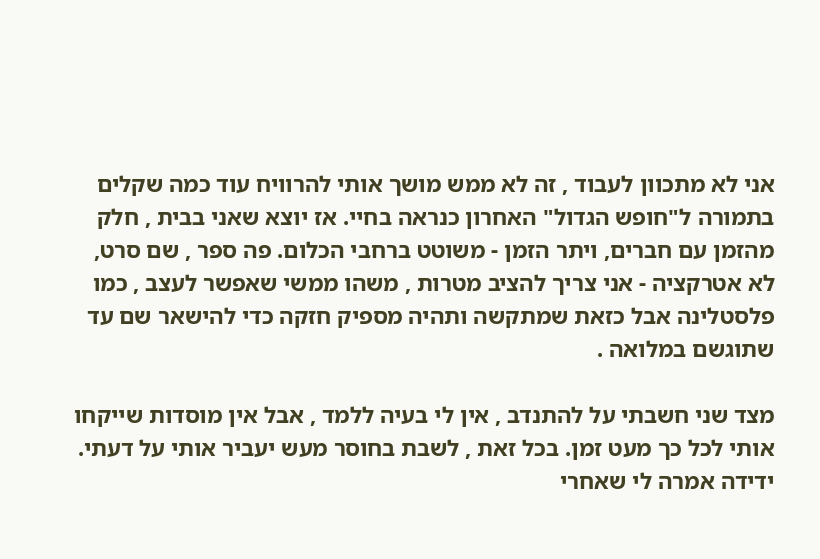אני לא מתכוון לעבוד , זה לא ממש מושך אותי להרוויח עוד כמה שקלים בתמורה ל"חופש הגדול" האחרון כנראה בחיי. אז יוצא שאני בבית , חלק מהזמן עם חברים, ויתר הזמן - משוטט ברחבי הכלום. פה ספר , שם סרט, לא אטרקציה - אני צריך להציב מטרות , משהו ממשי שאפשר לעצב , כמו פלסטלינה אבל כזאת שמתקשה ותהיה מספיק חזקה כדי להישאר שם עד שתוגשם במלואה .

מצד שני חשבתי על להתנדב , אין לי בעיה ללמד , אבל אין מוסדות שייקחו אותי לכל כך מעט זמן. בכל זאת , לשבת בחוסר מעש יעביר אותי על דעתי. ידידה אמרה לי שאחרי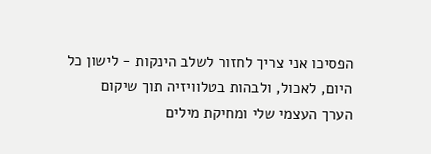הפסיכו אני צריך לחזור לשלב הינקות - לישון כל היום, לאכול, ולבהות בטלוויזיה תוך שיקום הערך העצמי שלי ומחיקת מילים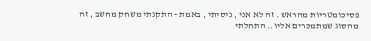פסיכומטריות מהראש . זה לא אני , ניסיתי , באמת - התקנתי משחק מחשב , זה מהסוג שמתמכרים אליו.. התחלתי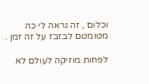וכלום , זה נראה לי כה מטומטם לבזבז על זה זמן .

לפחות מוזיקה לעולם לא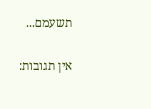תשעמם...

אין תגובות: